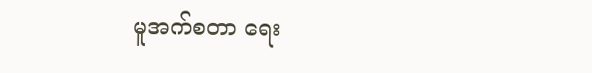မူအက်စတာ ရေး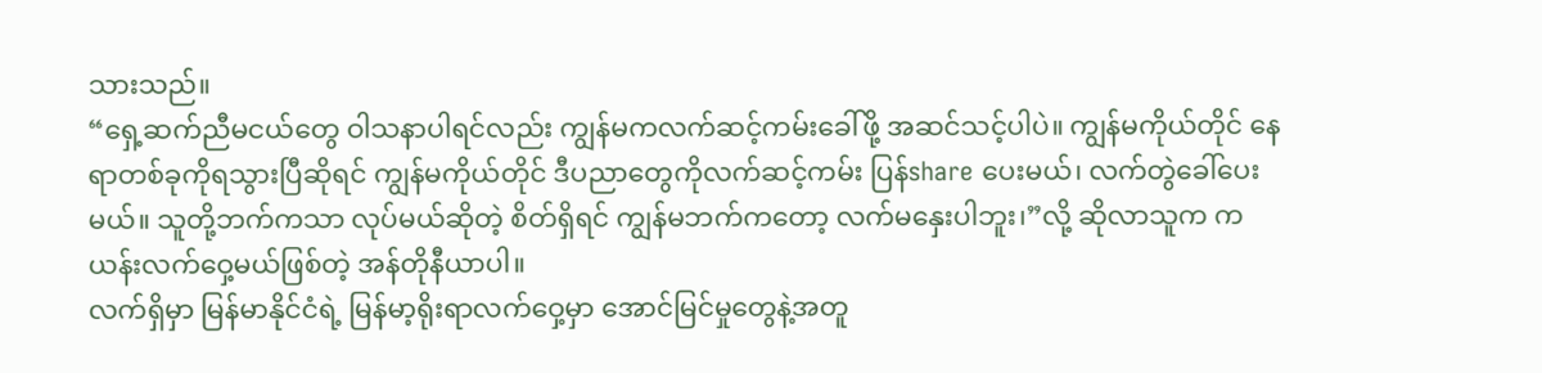သားသည်။
“ရှေ့ဆက်ညီမငယ်တွေ ဝါသနာပါရင်လည်း ကျွန်မကလက်ဆင့်ကမ်းခေါ်ဖို့ အဆင်သင့်ပါပဲ။ ကျွန်မကိုယ်တိုင် နေရာတစ်ခုကိုရသွားပြီဆိုရင် ကျွန်မကိုယ်တိုင် ဒီပညာတွေကိုလက်ဆင့်ကမ်း ပြန်share ပေးမယ်၊ လက်တွဲခေါ်ပေးမယ်။ သူတို့ဘက်ကသာ လုပ်မယ်ဆိုတဲ့ စိတ်ရှိရင် ကျွန်မဘက်ကတော့ လက်မနှေးပါဘူး၊”လို့ ဆိုလာသူက ကယန်းလက်ဝှေ့မယ်ဖြစ်တဲ့ အန်တိုနီယာပါ။
လက်ရှိမှာ မြန်မာနိုင်ငံရဲ့ မြန်မာ့ရိုးရာလက်ဝှေ့မှာ အောင်မြင်မှုတွေနဲ့အတူ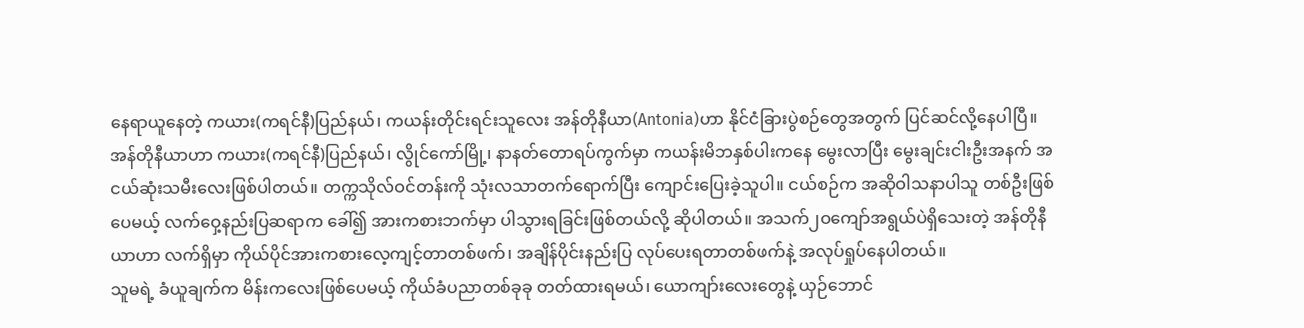နေရာယူနေတဲ့ ကယား(ကရင်နီ)ပြည်နယ်၊ ကယန်းတိုင်းရင်းသူလေး အန်တိုနီယာ(Antonia)ဟာ နိုင်ငံခြားပွဲစဉ်တွေအတွက် ပြင်ဆင်လို့နေပါပြီ။
အန်တိုနီယာဟာ ကယား(ကရင်နီ)ပြည်နယ်၊ လွိုင်ကော်မြို့၊ နာနတ်တောရပ်ကွက်မှာ ကယန်းမိဘနှစ်ပါးကနေ မွေးလာပြီး မွေးချင်းငါးဦးအနက် အငယ်ဆုံးသမီးလေးဖြစ်ပါတယ်။ တက္ကသိုလ်ဝင်တန်းကို သုံးလသာတက်ရောက်ပြီး ကျောင်းပြေးခဲ့သူပါ။ ငယ်စဉ်က အဆိုဝါသနာပါသူ တစ်ဦးဖြစ်ပေမယ့် လက်ဝှေ့နည်းပြဆရာက ခေါ်၍ အားကစားဘက်မှာ ပါသွားရခြင်းဖြစ်တယ်လို့ ဆိုပါတယ်။ အသက်၂ဝကျော်အရွယ်ပဲရှိသေးတဲ့ အန်တိုနီယာဟာ လက်ရှိမှာ ကိုယ်ပိုင်အားကစားလေ့ကျင့်တာတစ်ဖက်၊ အချိန်ပိုင်းနည်းပြ လုပ်ပေးရတာတစ်ဖက်နဲ့ အလုပ်ရှုပ်နေပါတယ်။
သူမရဲ့ ခံယူချက်က မိန်းကလေးဖြစ်ပေမယ့် ကိုယ်ခံပညာတစ်ခုခု တတ်ထားရမယ်၊ ယောကျာ်းလေးတွေနဲ့ ယှဉ်ဘောင်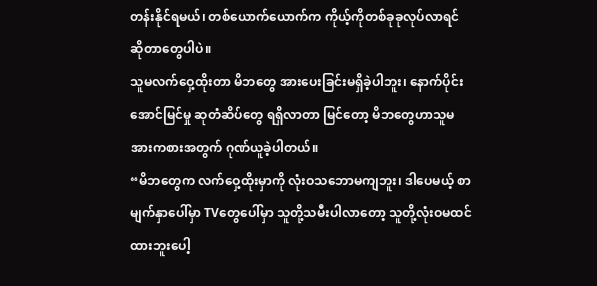တန်းနိုင်ရမယ်၊ တစ်ယောက်ယောက်က ကိုယ့်ကိုတစ်ခုခုလုပ်လာရင် ဆိုတာတွေပါပဲ။
သူမလက်ဝှေ့ထိုးတာ မိဘတွေ အားပေးခြင်းမရှိခဲ့ပါဘူး၊ နောက်ပိုင်းအောင်မြင်မှု ဆုတံဆိပ်တွေ ရရှိလာတာ မြင်တော့ မိဘတွေဟာသူမအားကစားအတွက် ဂုဏ်ယူခဲ့ပါတယ်။
“မိဘတွေက လက်ဝှေ့ထိုးမှာကို လုံးဝသဘောမကျဘူး၊ ဒါပေမယ့် စာမျက်နှာပေါ်မှာ TVတွေပေါ်မှာ သူတို့သမီးပါလာတော့ သူတို့လုံးဝမထင်ထားဘူးပေါ့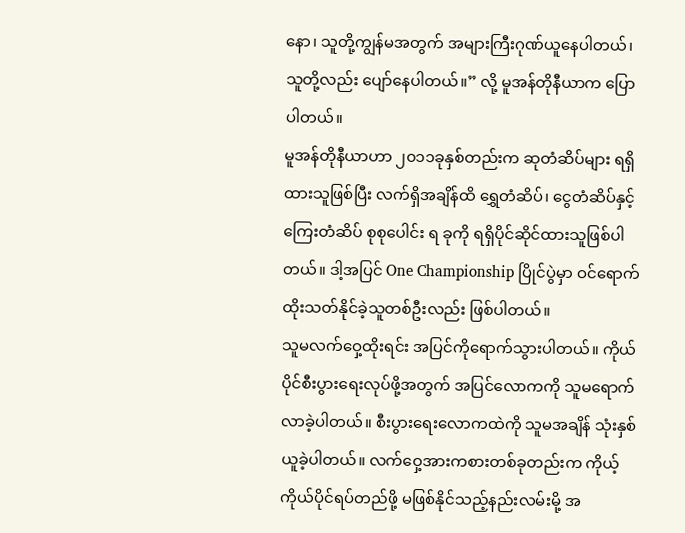နော၊ သူတို့ကျွန်မအတွက် အများကြီးဂုဏ်ယူနေပါတယ်၊ သူတို့လည်း ပျော်နေပါတယ်။” လို့ မူအန်တိုနီယာက ပြောပါတယ်။
မူအန်တိုနီယာဟာ ၂၀၁၁ခုနှစ်တည်းက ဆုတံဆိပ်များ ရရှိထားသူဖြစ်ပြီး လက်ရှိအချိန်ထိ ရွှေတံဆိပ်၊ ငွေတံဆိပ်နှင့် ကြေးတံဆိပ် စုစုပေါင်း ရ ခုကို ရရှိပိုင်ဆိုင်ထားသူဖြစ်ပါတယ်။ ဒါ့အပြင် One Championship ပြိုင်ပွဲမှာ ဝင်ရောက် ထိုးသတ်နိုင်ခဲ့သူတစ်ဦးလည်း ဖြစ်ပါတယ်။
သူမလက်ဝှေ့ထိုးရင်း အပြင်ကိုရောက်သွားပါတယ်။ ကိုယ်ပိုင်စီးပွားရေးလုပ်ဖို့အတွက် အပြင်လောကကို သူမရောက်လာခဲ့ပါတယ်။ စီးပွားရေးလောကထဲကို သူမအချိန် သုံးနှစ်ယူခဲ့ပါတယ်။ လက်ဝှေ့အားကစားတစ်ခုတည်းက ကိုယ့်ကိုယ်ပိုင်ရပ်တည်ဖို့ မဖြစ်နိုင်သည့်နည်းလမ်းမို့ အ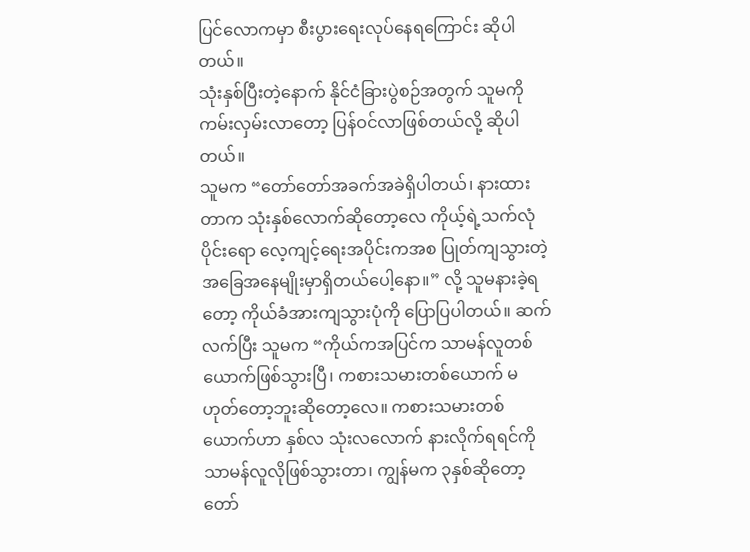ပြင်လောကမှာ စီးပွားရေးလုပ်နေရကြောင်း ဆိုပါတယ်။
သုံးနှစ်ပြီးတဲ့နောက် နိုင်ငံခြားပွဲစဉ်အတွက် သူမကိုကမ်းလှမ်းလာတော့ ပြန်ဝင်လာဖြစ်တယ်လို့ ဆိုပါတယ်။
သူမက “တော်တော်အခက်အခဲရှိပါတယ်၊ နားထားတာက သုံးနှစ်လောက်ဆိုတော့လေ ကိုယ့်ရဲ့သက်လုံပိုင်းရော လေ့ကျင့်ရေးအပိုင်းကအစ ပြုတ်ကျသွားတဲ့ အခြေအနေမျိုးမှာရှိတယ်ပေါ့နော။” လို့ သူမနားခဲ့ရတော့ ကိုယ်ခံအားကျသွားပုံကို ပြောပြပါတယ်။ ဆက်လက်ပြီး သူမက “ကိုယ်ကအပြင်က သာမန်လူတစ်ယောက်ဖြစ်သွားပြီ၊ ကစားသမားတစ်ယောက် မဟုတ်တော့ဘူးဆိုတော့လေ။ ကစားသမားတစ်ယောက်ဟာ နှစ်လ သုံးလလောက် နားလိုက်ရရင်ကို သာမန်လူလိုဖြစ်သွားတာ၊ ကျွန်မက ၃နှစ်ဆိုတော့ တော်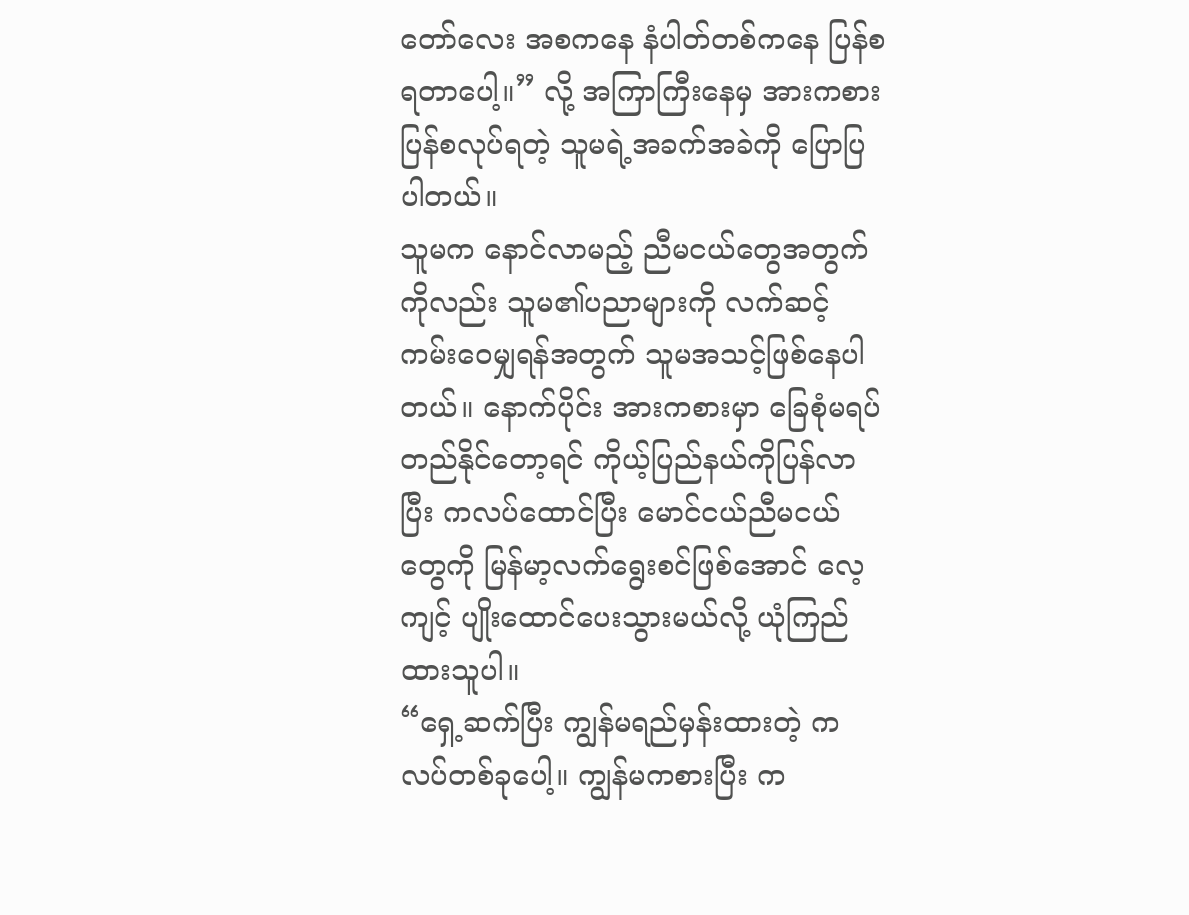တော်လေး အစကနေ နံပါတ်တစ်ကနေ ပြန်စရတာပေါ့။” လို့ အကြာကြီးနေမှ အားကစား ပြန်စလုပ်ရတဲ့ သူမရဲ့အခက်အခဲကို ပြောပြပါတယ်။
သူမက နောင်လာမည့် ညီမငယ်တွေအတွက်ကိုလည်း သူမ၏ပညာများကို လက်ဆင့်ကမ်းဝေမျှရန်အတွက် သူမအသင့်ဖြစ်နေပါတယ်။ နောက်ပိုင်း အားကစားမှာ ခြေစုံမရပ်တည်နိုင်တော့ရင် ကိုယ့်ပြည်နယ်ကိုပြန်လာပြီး ကလပ်ထောင်ပြီး မောင်ငယ်ညီမငယ်တွေကို မြန်မာ့လက်ရွေးစင်ဖြစ်အောင် လေ့ကျင့် ပျိုးထောင်ပေးသွားမယ်လို့ ယုံကြည်ထားသူပါ။
“ရှေ့ဆက်ပြီး ကျွန်မရည်မှန်းထားတဲ့ ကလပ်တစ်ခုပေါ့။ ကျွန်မကစားပြီး က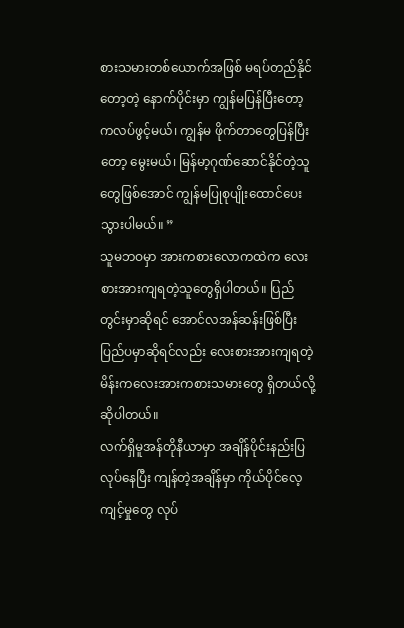စားသမားတစ်ယောက်အဖြစ် မရပ်တည်နိုင်တော့တဲ့ နောက်ပိုင်းမှာ ကျွန်မပြန်ပြီးတော့ ကလပ်ဖွင့်မယ်၊ ကျွန်မ ဖိုက်တာတွေပြန်ပြီးတော့ မွေးမယ်၊ မြန်မာ့ဂုဏ်ဆောင်နိုင်တဲ့သူတွေဖြစ်အောင် ကျွန်မပြုစုပျိုးထောင်ပေးသွားပါမယ်။ ”
သူမဘဝမှာ အားကစားလောကထဲက လေးစားအားကျရတဲ့သူတွေရှိပါတယ်။ ပြည်တွင်းမှာဆိုရင် အောင်လအန်ဆန်းဖြစ်ပြီး ပြည်ပမှာဆိုရင်လည်း လေးစားအားကျရတဲ့ မိန်းကလေးအားကစားသမားတွေ ရှိတယ်လို့ဆိုပါတယ်။
လက်ရှိမူအန်တိုနီယာမှာ အချိန်ပိုင်းနည်းပြလုပ်နေပြီး ကျန်တဲ့အချိန်မှာ ကိုယ်ပိုင်လေ့ကျင့်မှုတွေ လုပ်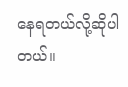နေရတယ်လို့ဆိုပါတယ်။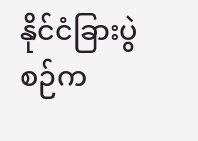နိုင်ငံခြားပွဲစဉ်က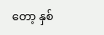တော့ နှစ်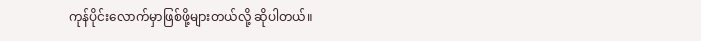ကုန်ပိုင်းလောက်မှာဖြစ်ဖို့များတယ်လို့ ဆိုပါတယ်။